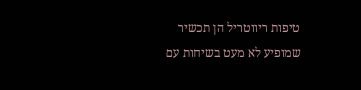טיפות ריווטריל הן תכשיר שמופיע לא מעט בשיחות עם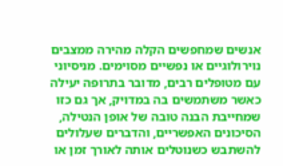אנשים שמחפשים הקלה מהירה ממצבים נוירולוגיים או נפשיים מסוימים. מניסיוני עם מטופלים רבים, מדובר בתרופה יעילה כאשר משתמשים בה במדויק, אך גם כזו שמחייבת הבנה טובה של אופן הנטילה, הסיכונים האפשריים, והדברים שעלולים להשתבש כשנוטלים אותה לאורך זמן או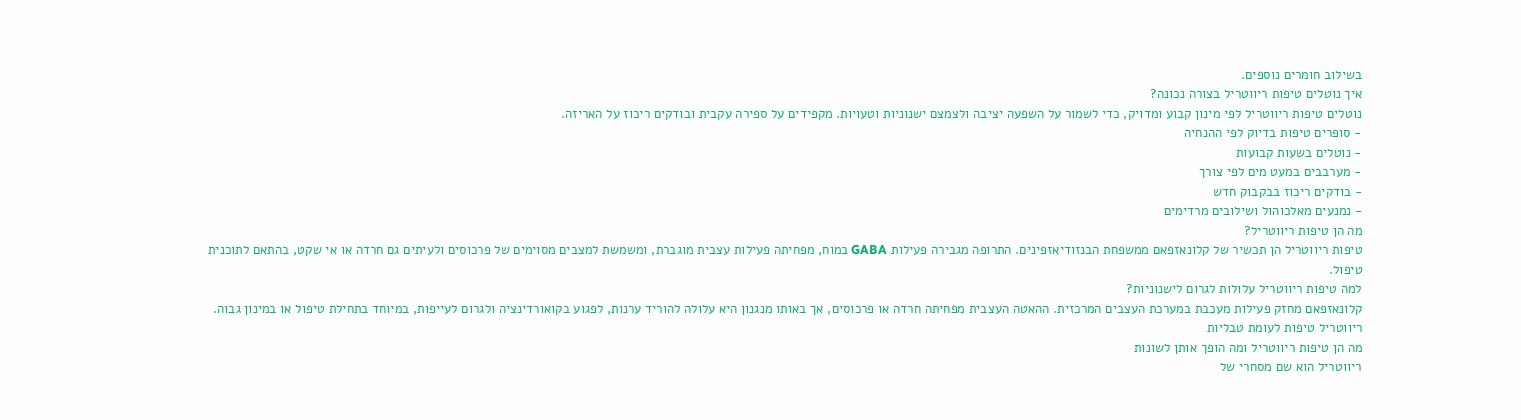בשילוב חומרים נוספים.
איך נוטלים טיפות ריווטריל בצורה נכונה?
נוטלים טיפות ריווטריל לפי מינון קבוע ומדויק, כדי לשמור על השפעה יציבה ולצמצם ישנוניות וטעויות. מקפידים על ספירה עקבית ובודקים ריכוז על האריזה.
- סופרים טיפות בדיוק לפי ההנחיה
- נוטלים בשעות קבועות
- מערבבים במעט מים לפי צורך
- בודקים ריכוז בבקבוק חדש
- נמנעים מאלכוהול ושילובים מרדימים
מה הן טיפות ריווטריל?
טיפות ריווטריל הן תכשיר של קלונאזפאם ממשפחת הבנזודיאזפינים. התרופה מגבירה פעילות GABA במוח, מפחיתה פעילות עצבית מוגברת, ומשמשת למצבים מסוימים של פרכוסים ולעיתים גם חרדה או אי שקט, בהתאם לתוכנית טיפול.
למה טיפות ריווטריל עלולות לגרום לישנוניות?
קלונאזפאם מחזק פעילות מעכבת במערכת העצבים המרכזית. ההאטה העצבית מפחיתה חרדה או פרכוסים, אך באותו מנגנון היא עלולה להוריד ערנות, לפגוע בקואורדינציה ולגרום לעייפות, במיוחד בתחילת טיפול או במינון גבוה.
ריווטריל טיפות לעומת טבליות
מה הן טיפות ריווטריל ומה הופך אותן לשונות
ריווטריל הוא שם מסחרי של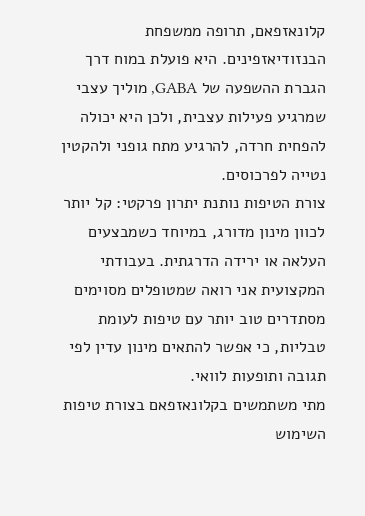קלונאזפאם, תרופה ממשפחת הבנזודיאזפינים. היא פועלת במוח דרך הגברת ההשפעה של GABA, מוליך עצבי שמרגיע פעילות עצבית, ולכן היא יכולה להפחית חרדה, להרגיע מתח גופני ולהקטין נטייה לפרכוסים.
צורת הטיפות נותנת יתרון פרקטי: קל יותר לכוון מינון מדורג, במיוחד כשמבצעים העלאה או ירידה הדרגתית. בעבודתי המקצועית אני רואה שמטופלים מסוימים מסתדרים טוב יותר עם טיפות לעומת טבליות, כי אפשר להתאים מינון עדין לפי תגובה ותופעות לוואי.
מתי משתמשים בקלונאזפאם בצורת טיפות
השימוש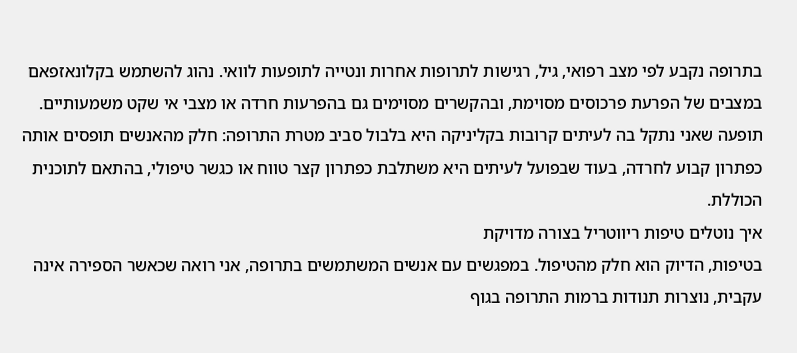בתרופה נקבע לפי מצב רפואי, גיל, רגישות לתרופות אחרות ונטייה לתופעות לוואי. נהוג להשתמש בקלונאזפאם במצבים של הפרעת פרכוסים מסוימת, ובהקשרים מסוימים גם בהפרעות חרדה או מצבי אי שקט משמעותיים.
תופעה שאני נתקל בה לעיתים קרובות בקליניקה היא בלבול סביב מטרת התרופה: חלק מהאנשים תופסים אותה כפתרון קבוע לחרדה, בעוד שבפועל לעיתים היא משתלבת כפתרון קצר טווח או כגשר טיפולי, בהתאם לתוכנית הכוללת.
איך נוטלים טיפות ריווטריל בצורה מדויקת
בטיפות, הדיוק הוא חלק מהטיפול. במפגשים עם אנשים המשתמשים בתרופה, אני רואה שכאשר הספירה אינה עקבית, נוצרות תנודות ברמות התרופה בגוף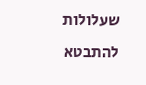שעלולות להתבטא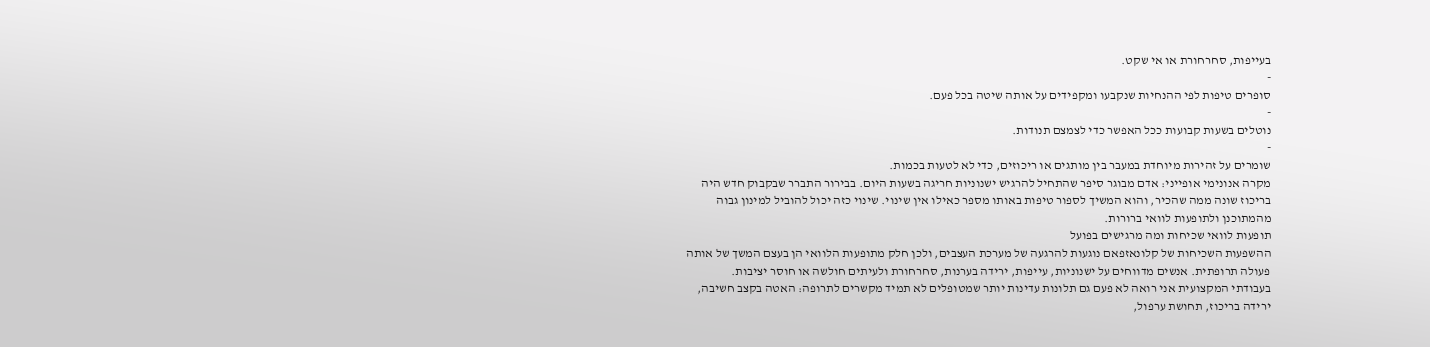בעייפות, סחרחורת או אי שקט.
-
סופרים טיפות לפי ההנחיות שנקבעו ומקפידים על אותה שיטה בכל פעם.
-
נוטלים בשעות קבועות ככל האפשר כדי לצמצם תנודות.
-
שומרים על זהירות מיוחדת במעבר בין מותגים או ריכוזים, כדי לא לטעות בכמות.
מקרה אנונימי אופייני: אדם מבוגר סיפר שהתחיל להרגיש ישנוניות חריגה בשעות היום. בבירור התברר שבקבוק חדש היה בריכוז שונה ממה שהכיר, והוא המשיך לספור טיפות באותו מספר כאילו אין שינוי. שינוי כזה יכול להוביל למינון גבוה מהמתוכנן ולתופעות לוואי ברורות.
תופעות לוואי שכיחות ומה מרגישים בפועל
ההשפעות השכיחות של קלונאזפאם נוגעות להרגעה של מערכת העצבים, ולכן חלק מתופעות הלוואי הן בעצם המשך של אותה פעולה תרופתית. אנשים מדווחים על ישנוניות, עייפות, ירידה בערנות, סחרחורת ולעיתים חולשה או חוסר יציבות.
בעבודתי המקצועית אני רואה לא פעם גם תלונות עדינות יותר שמטופלים לא תמיד מקשרים לתרופה: האטה בקצב חשיבה, ירידה בריכוז, תחושת ערפול,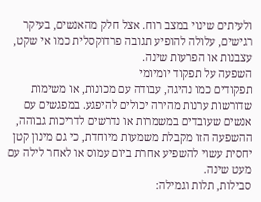ולעיתים שינוי במצב רוח. אצל חלק מהאנשים, בעיקר רגישים, עלולה להופיע תגובה פרדוקסלית כמו אי שקט, עצבנות או הפרעות שינה.
השפעה על תפקוד יומיומי
תפקודים כמו נהיגה, עבודה עם מכונות, או משימות שדורשות ערנות מהירה יכולים להיפגע. במפגשים עם אנשים שעובדים במשמרות או נדרשים לדריכות גבוהה, ההשפעה הזו מקבלת משמעות מיוחדת, כי גם מינון קטן יחסית עשוי להשפיע אחרת ביום עמוס או לאחר לילה עם מעט שינה.
סבילות, תלות וגמילה: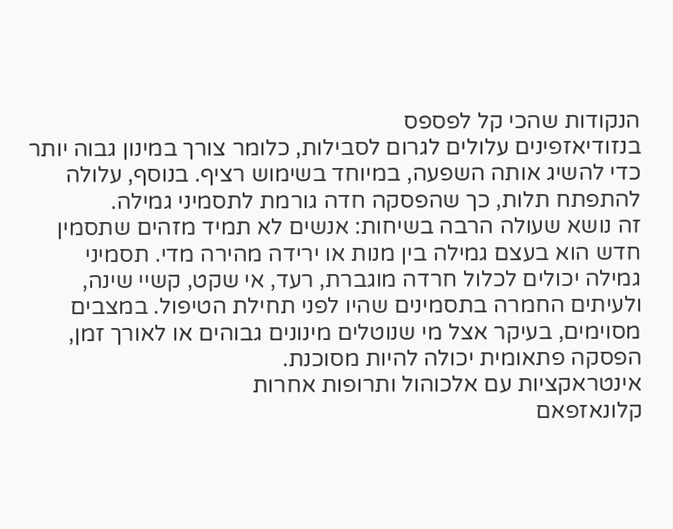הנקודות שהכי קל לפספס
בנזודיאזפינים עלולים לגרום לסבילות, כלומר צורך במינון גבוה יותר כדי להשיג אותה השפעה, במיוחד בשימוש רציף. בנוסף, עלולה להתפתח תלות, כך שהפסקה חדה גורמת לתסמיני גמילה.
זה נושא שעולה הרבה בשיחות: אנשים לא תמיד מזהים שתסמין חדש הוא בעצם גמילה בין מנות או ירידה מהירה מדי. תסמיני גמילה יכולים לכלול חרדה מוגברת, רעד, אי שקט, קשיי שינה, ולעיתים החמרה בתסמינים שהיו לפני תחילת הטיפול. במצבים מסוימים, בעיקר אצל מי שנוטלים מינונים גבוהים או לאורך זמן, הפסקה פתאומית יכולה להיות מסוכנת.
אינטראקציות עם אלכוהול ותרופות אחרות
קלונאזפאם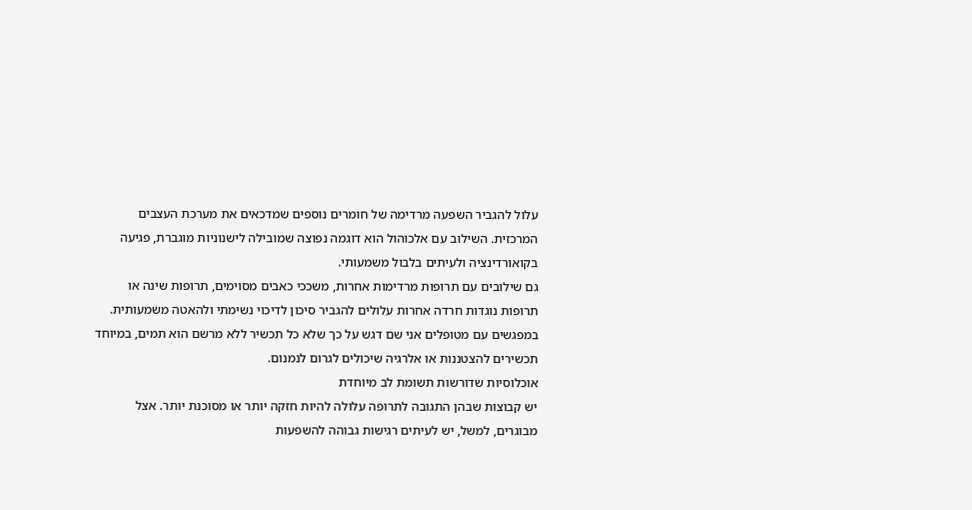עלול להגביר השפעה מרדימה של חומרים נוספים שמדכאים את מערכת העצבים המרכזית. השילוב עם אלכוהול הוא דוגמה נפוצה שמובילה לישנוניות מוגברת, פגיעה בקואורדינציה ולעיתים בלבול משמעותי.
גם שילובים עם תרופות מרדימות אחרות, משככי כאבים מסוימים, תרופות שינה או תרופות נוגדות חרדה אחרות עלולים להגביר סיכון לדיכוי נשימתי ולהאטה משמעותית. במפגשים עם מטופלים אני שם דגש על כך שלא כל תכשיר ללא מרשם הוא תמים, במיוחד תכשירים להצטננות או אלרגיה שיכולים לגרום לנמנום.
אוכלוסיות שדורשות תשומת לב מיוחדת
יש קבוצות שבהן התגובה לתרופה עלולה להיות חזקה יותר או מסוכנת יותר. אצל מבוגרים, למשל, יש לעיתים רגישות גבוהה להשפעות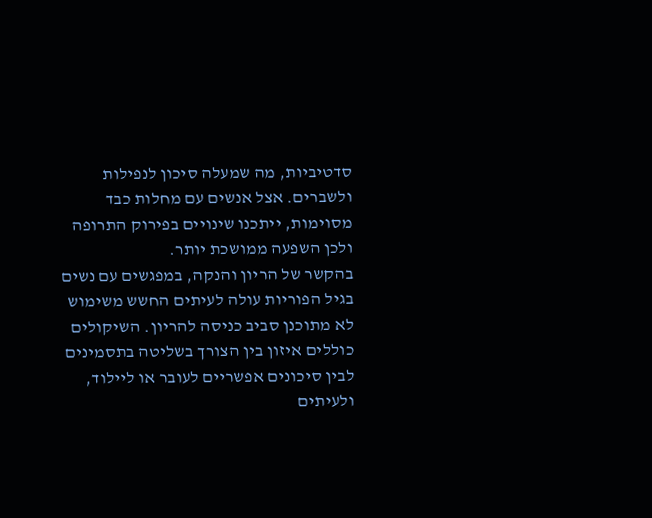סדטיביות, מה שמעלה סיכון לנפילות ולשברים. אצל אנשים עם מחלות כבד מסוימות, ייתכנו שינויים בפירוק התרופה ולכן השפעה ממושכת יותר.
בהקשר של הריון והנקה, במפגשים עם נשים בגיל הפוריות עולה לעיתים החשש משימוש לא מתוכנן סביב כניסה להריון. השיקולים כוללים איזון בין הצורך בשליטה בתסמינים לבין סיכונים אפשריים לעובר או ליילוד, ולעיתים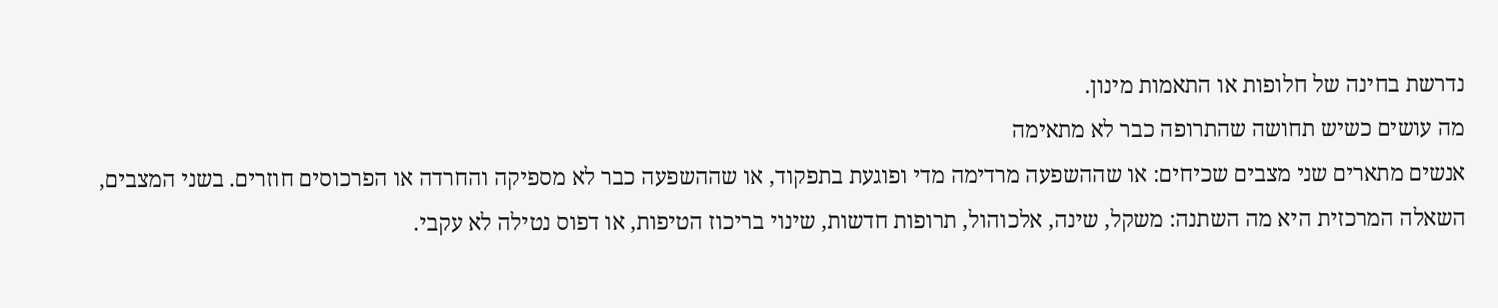נדרשת בחינה של חלופות או התאמות מינון.
מה עושים כשיש תחושה שהתרופה כבר לא מתאימה
אנשים מתארים שני מצבים שכיחים: או שההשפעה מרדימה מדי ופוגעת בתפקוד, או שההשפעה כבר לא מספיקה והחרדה או הפרכוסים חוזרים. בשני המצבים, השאלה המרכזית היא מה השתנה: משקל, שינה, אלכוהול, תרופות חדשות, שינוי בריכוז הטיפות, או דפוס נטילה לא עקבי.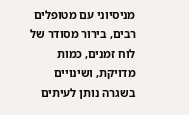מניסיוני עם מטופלים רבים, בירור מסודר של לוח זמנים, כמות מדויקת, ושינויים בשגרה נותן לעיתים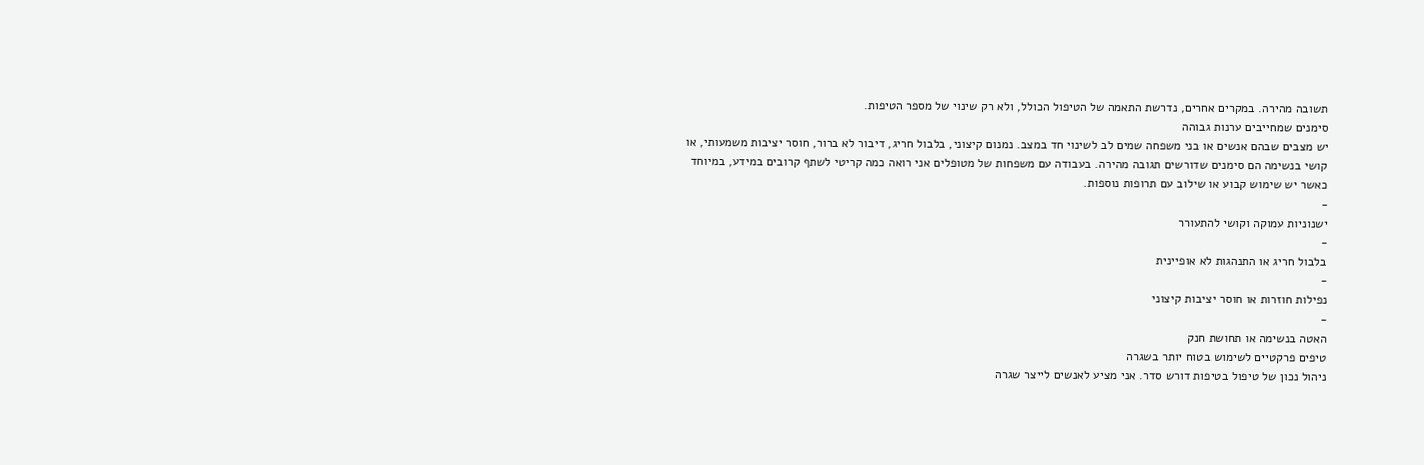תשובה מהירה. במקרים אחרים, נדרשת התאמה של הטיפול הכולל, ולא רק שינוי של מספר הטיפות.
סימנים שמחייבים ערנות גבוהה
יש מצבים שבהם אנשים או בני משפחה שמים לב לשינוי חד במצב. נמנום קיצוני, בלבול חריג, דיבור לא ברור, חוסר יציבות משמעותי, או קושי בנשימה הם סימנים שדורשים תגובה מהירה. בעבודה עם משפחות של מטופלים אני רואה כמה קריטי לשתף קרובים במידע, במיוחד כאשר יש שימוש קבוע או שילוב עם תרופות נוספות.
-
ישנוניות עמוקה וקושי להתעורר
-
בלבול חריג או התנהגות לא אופיינית
-
נפילות חוזרות או חוסר יציבות קיצוני
-
האטה בנשימה או תחושת חנק
טיפים פרקטיים לשימוש בטוח יותר בשגרה
ניהול נכון של טיפול בטיפות דורש סדר. אני מציע לאנשים לייצר שגרה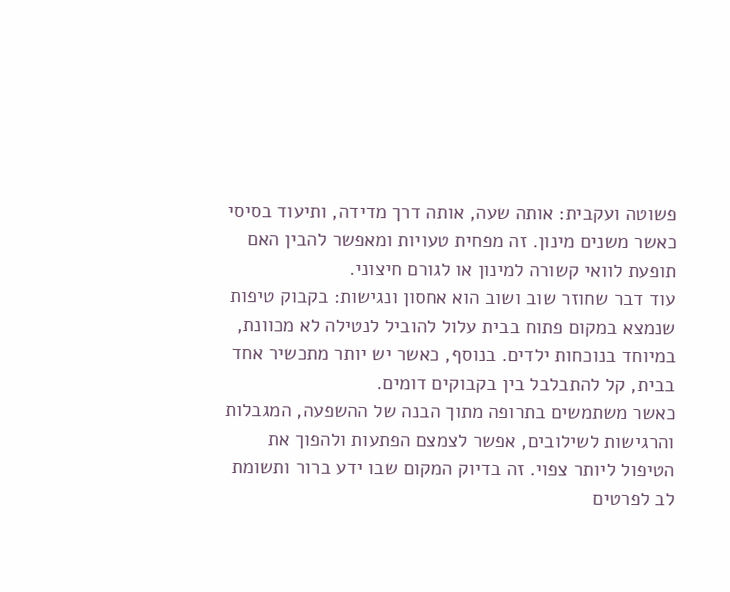פשוטה ועקבית: אותה שעה, אותה דרך מדידה, ותיעוד בסיסי כאשר משנים מינון. זה מפחית טעויות ומאפשר להבין האם תופעת לוואי קשורה למינון או לגורם חיצוני.
עוד דבר שחוזר שוב ושוב הוא אחסון ונגישות: בקבוק טיפות שנמצא במקום פתוח בבית עלול להוביל לנטילה לא מכוונת, במיוחד בנוכחות ילדים. בנוסף, כאשר יש יותר מתכשיר אחד בבית, קל להתבלבל בין בקבוקים דומים.
כאשר משתמשים בתרופה מתוך הבנה של ההשפעה, המגבלות והרגישות לשילובים, אפשר לצמצם הפתעות ולהפוך את הטיפול ליותר צפוי. זה בדיוק המקום שבו ידע ברור ותשומת לב לפרטים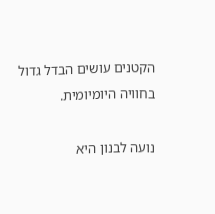הקטנים עושים הבדל גדול בחוויה היומיומית.

נועה לבנון היא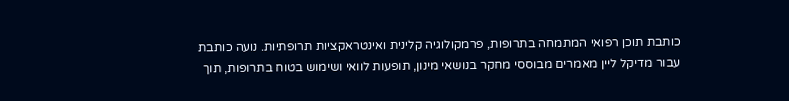כותבת תוכן רפואי המתמחה בתרופות, פרמקולוגיה קלינית ואינטראקציות תרופתיות. נועה כותבת עבור מדיקל ליין מאמרים מבוססי מחקר בנושאי מינון, תופעות לוואי ושימוש בטוח בתרופות, תוך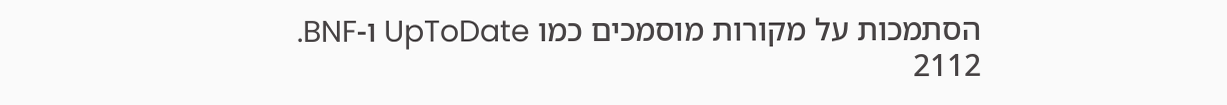הסתמכות על מקורות מוסמכים כמו UpToDate ו-BNF.
2112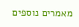מאמרים נוספים